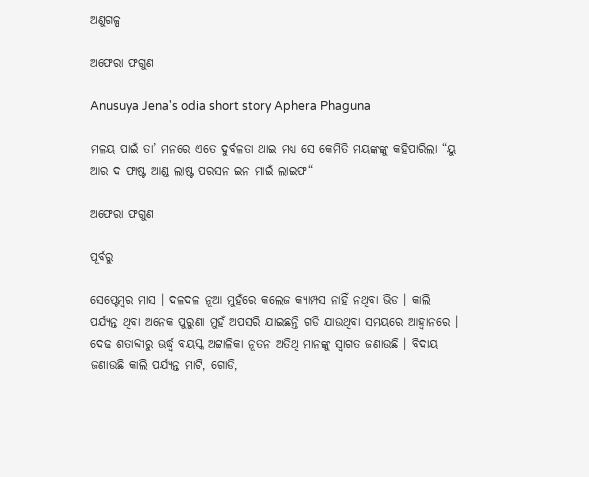ଅଣୁଗଳ୍ପ

ଅଫେରା ଫଗୁଣ

Anusuya Jena's odia short story Aphera Phaguna

ମଳୟ ପାଇଁ ତା’ ମନରେ ଏତେ ଦୁର୍ବଳତା ଥାଇ ମଧ୍ୟ ସେ କେମିତି ମୟଙ୍କଙ୍କୁ କହିପାରିଲା “ୟୁ ଆର ଦ ଫାଷ୍ଟ ଆଣ୍ଡ ଲାଷ୍ଟ ପରସନ ଇନ ମାଇଁ ଲାଇଫ“

ଅଫେରା ଫଗୁଣ

ପୂର୍ବରୁ

ସେପ୍ଟେମ୍ବର ମାସ । ଦଳଦଳ ନୂଆ ମୁହଁରେ କଲେଜ କ୍ୟାମ୍ପସ ନାହିଁ ନଥିବା ଭିଡ । କାଲି ପର୍ଯ୍ୟନ୍ତ ଥିବା ଅନେକ ପୁରୁଣା ମୁହଁ ଅପସରି ଯାଇଛନ୍ତି ଗଡି ଯାଉଥିବା ସମୟରେ ଆହ୍ଵାନରେ । ଦେଢ ଶତାବ୍ଦୀରୁ ଊର୍ଦ୍ଧ୍ଵ ବୟସ୍କ ଅଟ୍ଟାଳିକା ନୂତନ ଅତିଥି ମାନଙ୍କୁ ସ୍ଵାଗତ ଜଣାଉଛି । ବିଦାୟ ଜଣାଉଛି କାଲି ପର୍ଯ୍ୟନ୍ତ ମାଟି, ଗୋଡି,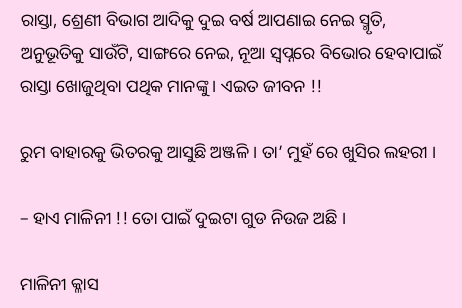ରାସ୍ତା, ଶ୍ରେଣୀ ବିଭାଗ ଆଦିକୁ ଦୁଇ ବର୍ଷ ଆପଣାଇ ନେଇ ସ୍ମୃତି, ଅନୁଭୂତିକୁ ସାଉଁଟି, ସାଙ୍ଗରେ ନେଇ, ନୂଆ ସ୍ଵପ୍ନରେ ବିଭୋର ହେବାପାଇଁ ରାସ୍ତା ଖୋଜୁଥିବା ପଥିକ ମାନଙ୍କୁ । ଏଇତ ଜୀବନ !!

ରୁମ ବାହାରକୁ ଭିତରକୁ ଆସୁଛି ଅଞ୍ଜଳି । ତା’ ମୁହଁ ରେ ଖୁସିର ଲହରୀ ।

– ହାଏ ମାଳିନୀ !! ତୋ ପାଇଁ ଦୁଇଟା ଗୁଡ ନିଉଜ ଅଛି ।

ମାଳିନୀ କ୍ଳାସ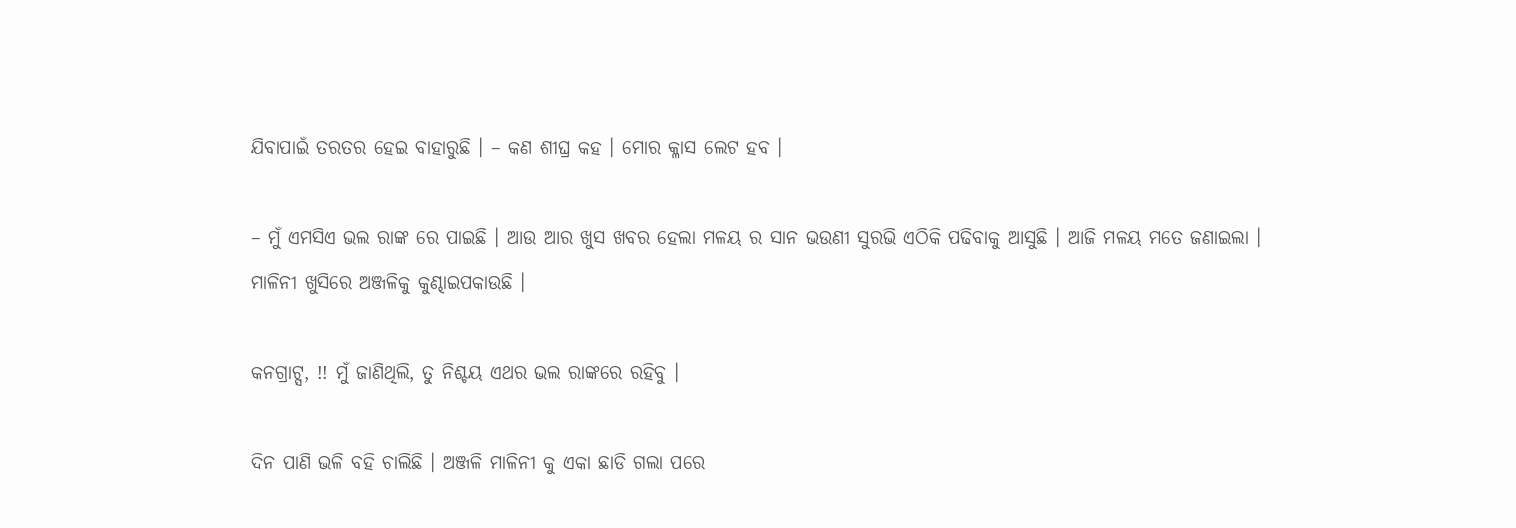ଯିବାପାଇଁ ତରତର ହେଇ ବାହାରୁଛି । – କଣ ଶୀଘ୍ର କହ । ମୋର କ୍ଳାସ ଲେଟ ହବ ।

– ମୁଁ ଏମସିଏ ଭଲ ରାଙ୍କ ରେ ପାଇଛି । ଆଉ ଆର ଖୁସ ଖବର ହେଲା ମଳୟ ର ସାନ ଭଉଣୀ ସୁରଭି ଏଠିକି ପଢିବାକୁ ଆସୁଛି । ଆଜି ମଳୟ ମତେ ଜଣାଇଲା ।
ମାଳିନୀ ଖୁସିରେ ଅଞ୍ଜଳିକୁ କୁଣ୍ଢାଇପକାଉଛି ।

କନଗ୍ରାଟ୍ସ, !! ମୁଁ ଜାଣିଥିଲି, ତୁ ନିଶ୍ଚୟ ଏଥର ଭଲ ରାଙ୍କରେ ରହିବୁ ।

ଦିନ ପାଣି ଭଳି ବହି ଚାଲିଛି । ଅଞ୍ଜଳି ମାଳିନୀ କୁ ଏକା ଛାଡି ଗଲା ପରେ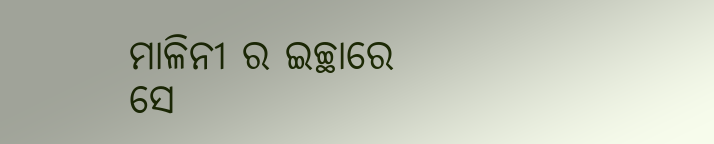ମାଳିନୀ ର ଇଚ୍ଛାରେ ସେ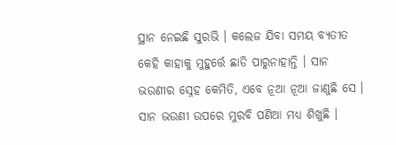ସ୍ଥାନ ନେଇଛି ସୁରଭି । କଲେଜ ଯିବା ସମୟ ବ୍ୟତୀତ କେହି କାହାକୁ ମୁହୁର୍ତ୍ତେ ଛାଡି ପାରୁନାହାନ୍ତି । ସାନ ଭଉଣୀର ସ୍ନେହ କେମିତି, ଏବେ ନୂଆ ନୂଆ ଜାଣୁଛି ସେ । ସାନ ଭଉଣୀ ଉପରେ ମୁରବି ପଣିଆ ମଧ୍ୟ ଶିଖୁଛି ।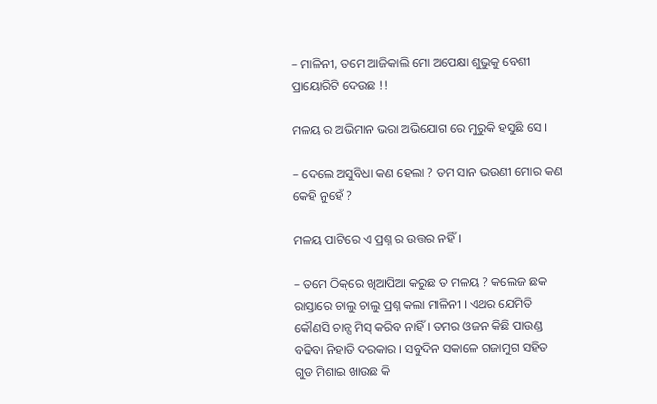– ମାଳିନୀ, ତମେ ଆଜିକାଲି ମୋ ଅପେକ୍ଷା ଶୁଭୁକୁ ବେଶୀ ପ୍ରାୟୋରିଟି ଦେଉଛ !!

ମଳୟ ର ଅଭିମାନ ଭରା ଅଭିଯୋଗ ରେ ମୁରୁକି ହସୁଛି ସେ ।

– ଦେଲେ ଅସୁବିଧା କଣ ହେଲା ? ତମ ସାନ ଭଉଣୀ ମୋର କଣ କେହି ନୁହେଁ ?

ମଳୟ ପାଟିରେ ଏ ପ୍ରଶ୍ନ ର ଉତ୍ତର ନହିଁ ।

– ତମେ ଠିକ୍‌ରେ ଖିଆପିଆ କରୁଛ ତ ମଳୟ ? କଲେଜ ଛକ ରାସ୍ତାରେ ଚାଲୁ ଚାଲୁ ପ୍ରଶ୍ନ କଲା ମାଳିନୀ । ଏଥର ଯେମିତି କୌଣସି ଚାନ୍ସ ମିସ୍‌ କରିବ ନାହିଁ । ତମର ଓଜନ କିଛି ପାଉଣ୍ଡ ବଢିବା ନିହାତି ଦରକାର । ସବୁଦିନ ସକାଳେ ଗଜାମୁଗ ସହିତ ଗୁଡ ମିଶାଇ ଖାଉଛ କି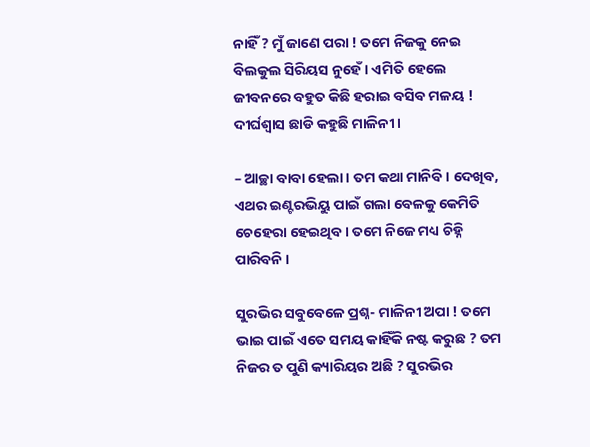ନାହିଁ ? ମୁଁ ଜାଣେ ପରା ! ତମେ ନିଜକୁ ନେଇ ବିଲକୁଲ ସିରିୟସ ନୁହେଁ । ଏମିତି ହେଲେ ଜୀବନରେ ବହୁତ କିଛି ହରାଇ ବସିବ ମଳୟ ! ଦୀର୍ଘଶ୍ଵାସ ଛାଡି କହୁଛି ମାଳିନୀ ।

– ଆଚ୍ଛା ବାବା ହେଲା । ତମ କଥା ମାନିବି । ଦେଖିବ, ଏଥର ଇଣ୍ଟରଭିୟୁ ପାଇଁ ଗଲା ବେଳକୁ କେମିତି ଚେହେରା ହେଇଥିବ । ତମେ ନିଜେ ମଧ୍ୟ ଚିହ୍ନି ପାରିବନି ।

ସୁରଭିର ସବୁବେଳେ ପ୍ରଶ୍ନ- ମାଳିନୀ ଅପା ! ତମେ ଭାଇ ପାଇଁ ଏତେ ସମୟ କାହିଁକି ନଷ୍ଟ କରୁଛ ? ତମ ନିଜର ତ ପୁଣି କ୍ୟାରିୟର ଅଛି ? ସୁରଭିର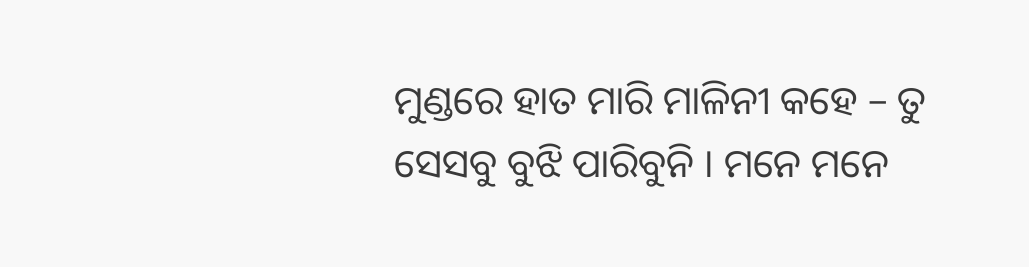ମୁଣ୍ଡରେ ହାତ ମାରି ମାଳିନୀ କହେ – ତୁ ସେସବୁ ବୁଝି ପାରିବୁନି । ମନେ ମନେ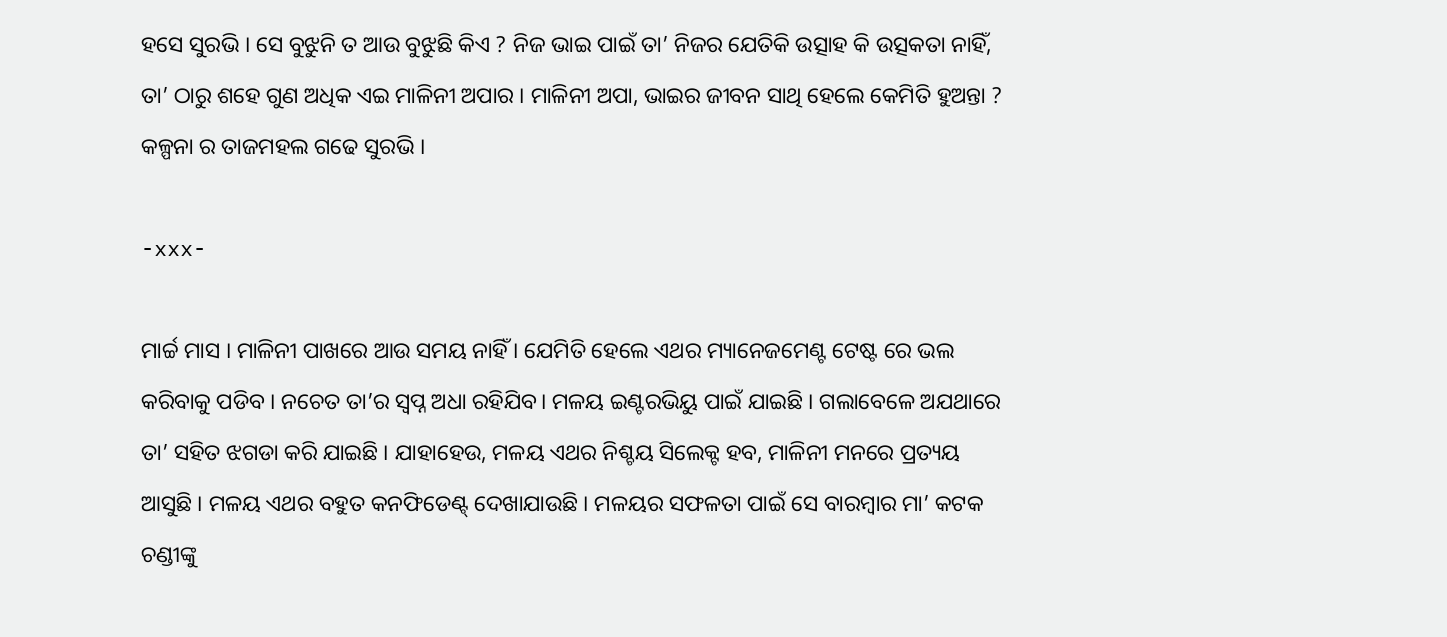ହସେ ସୁରଭି । ସେ ବୁଝୁନି ତ ଆଉ ବୁଝୁଛି କିଏ ? ନିଜ ଭାଇ ପାଇଁ ତା’ ନିଜର ଯେତିକି ଉତ୍ସାହ କି ଉତ୍ସକତା ନାହିଁ, ତା’ ଠାରୁ ଶହେ ଗୁଣ ଅଧିକ ଏଇ ମାଳିନୀ ଅପାର । ମାଳିନୀ ଅପା, ଭାଇର ଜୀବନ ସାଥି ହେଲେ କେମିତି ହୁଅନ୍ତା ? କଳ୍ପନା ର ତାଜମହଲ ଗଢେ ସୁରଭି ।

-xxx-

ମାର୍ଚ୍ଚ ମାସ । ମାଳିନୀ ପାଖରେ ଆଉ ସମୟ ନାହିଁ । ଯେମିତି ହେଲେ ଏଥର ମ୍ୟାନେଜମେଣ୍ଟ ଟେଷ୍ଟ ରେ ଭଲ କରିବାକୁ ପଡିବ । ନଚେତ ତା’ର ସ୍ୱପ୍ନ ଅଧା ରହିଯିବ। ମଳୟ ଇଣ୍ଟରଭିୟୁ ପାଇଁ ଯାଇଛି । ଗଲାବେଳେ ଅଯଥାରେ ତା’ ସହିତ ଝଗଡା କରି ଯାଇଛି । ଯାହାହେଉ, ମଳୟ ଏଥର ନିଶ୍ଚୟ ସିଲେକ୍ଟ ହବ, ମାଳିନୀ ମନରେ ପ୍ରତ୍ୟୟ ଆସୁଛି । ମଳୟ ଏଥର ବହୁତ କନଫିଡେଣ୍ଟ୍‌ ଦେଖାଯାଉଛି । ମଳୟର ସଫଳତା ପାଇଁ ସେ ବାରମ୍ବାର ମା’ କଟକ ଚଣ୍ଡୀଙ୍କୁ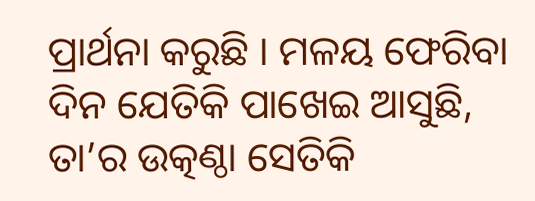ପ୍ରାର୍ଥନା କରୁଛି । ମଳୟ ଫେରିବା ଦିନ ଯେତିକି ପାଖେଇ ଆସୁଛି, ତା’ର ଉତ୍କଣ୍ଠା ସେତିକି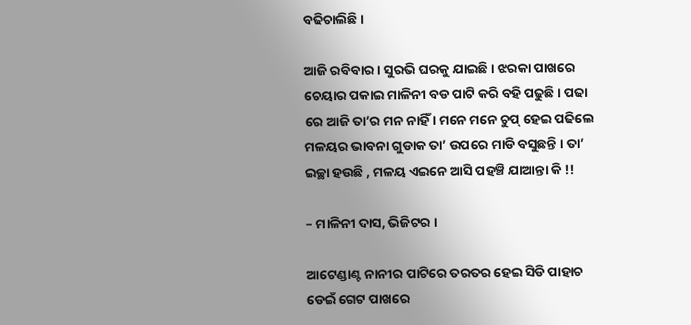ବଢିଚାଲିଛି ।

ଆଜି ରବିବାର । ସୁରଭି ଘରକୁ ଯାଇଛି । ଝରକା ପାଖରେ ଚେୟାର ପକାଇ ମାଳିନୀ ବଡ ପାଟି କରି ବହି ପଢୁଛି । ପଢା ରେ ଆଜି ତା’ର ମନ ନାହିଁ । ମନେ ମନେ ଚୁପ୍‌ ହେଇ ପଢିଲେ ମଳୟର ଭାବନା ଗୁଡାକ ତା’ ଉପରେ ମାଡି ବସୁଛନ୍ତି । ତା’ ଇଚ୍ଛା ହଉଛି , ମଳୟ ଏଇନେ ଆସି ପହଞ୍ଚି ଯାଆନ୍ତା କି !!

– ମାଳିନୀ ଦାସ, ଭିଜିଟର ।

ଆଟେଣ୍ଡାଣ୍ଟ ନାନୀର ପାଟିରେ ତରତର ହେଇ ସିଡି ପାହାଚ ଡେଇଁ ଗେଟ ପାଖରେ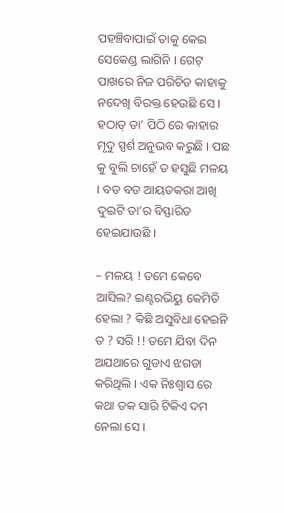ପହଞ୍ଚିବାପାଇଁ ତାକୁ କେଇ ସେକେଣ୍ଡ ଲାଗିନି । ଗେଟ୍‌ ପାଖରେ ନିଜ ପରିଚିତ କାହାକୁ ନଦେଖି ବିରକ୍ତ ହେଉଛି ସେ । ହଠାତ୍‌ ତା’ ପିଠି ରେ କାହାର ମୃଦୁ ସ୍ପର୍ଶ ଅନୁଭବ କରୁଛି । ପଛ କୁ ବୁଲି ଚାହେଁ ତ ହସୁଛି ମଳୟ । ବଡ ବଡ ଆୟତକରା ଆଖି ଦୁଇଟି ତା’ର ବିସ୍ଫାରିତ ହେଇଯାଉଛି ।

– ମଳୟ ! ତମେ କେବେ ଆସିଲ? ଇଣ୍ଟରଭିୟୁ କେମିତି ହେଲା ? କିଛି ଅସୁବିଧା ହେଇନି ତ ? ସରି !! ତମେ ଯିବା ଦିନ ଅଯଥାରେ ଗୁଡାଏ ଝଗଡା କରିଥିଲି । ଏକ ନିଃଶ୍ଵାସ ରେ କଥା ତକ ସାରି ଟିକିଏ ଦମ ନେଲା ସେ ।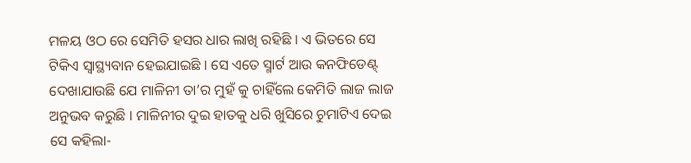ମଳୟ ଓଠ ରେ ସେମିତି ହସର ଧାର ଲାଖି ରହିଛି । ଏ ଭିତରେ ସେ ଟିକିଏ ସ୍ଵାସ୍ଥ୍ୟବାନ ହେଇଯାଇଛି । ସେ ଏତେ ସ୍ମାର୍ଟ ଆଉ କନଫିଡେଣ୍ଟ୍‌ ଦେଖାଯାଉଛି ଯେ ମାଳିନୀ ତା’ର ମୁହଁ କୁ ଚାହିଁଲେ କେମିତି ଲାଜ ଲାଜ ଅନୁଭବ କରୁଛି । ମାଳିନୀର ଦୁଇ ହାତକୁ ଧରି ଖୁସିରେ ଚୁମାଟିଏ ଦେଇ ସେ କହିଲା-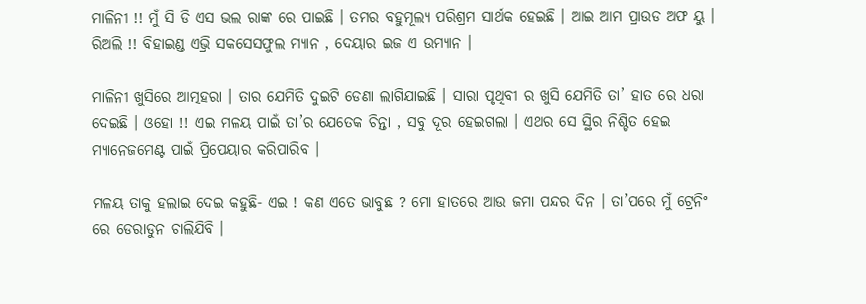ମାଳିନୀ !! ମୁଁ ସି ଡି ଏସ ଭଲ ରାଙ୍କ ରେ ପାଇଛି । ତମର ବହୁମୂଲ୍ୟ ପରିଶ୍ରମ ସାର୍ଥକ ହେଇଛି । ଆଇ ଆମ ପ୍ରାଉଡ ଅଫ ୟୁ । ରିଅଲି !! ବିହାଇଣ୍ଡ ଏଭ୍ରି ସକସେସଫୁଲ ମ୍ୟାନ , ଦେୟାର ଇଜ ଏ ଉମ୍ୟାନ ।

ମାଳିନୀ ଖୁସିରେ ଆତ୍ମହରା । ତାର ଯେମିତି ଦୁଇଟି ଡେଣା ଲାଗିଯାଇଛି । ସାରା ପୃଥିବୀ ର ଖୁସି ଯେମିତି ତା’ ହାତ ରେ ଧରା ଦେଇଛି । ଓହୋ !! ଏଇ ମଳୟ ପାଇଁ ତା’ର ଯେତେକ ଚିନ୍ତା , ସବୁ ଦୂର ହେଇଗଲା । ଏଥର ସେ ସ୍ଥିର ନିଶ୍ଚିତ ହେଇ ମ୍ୟାନେଜମେଣ୍ଟ ପାଇଁ ପ୍ରିପେୟାର କରିପାରିବ ।

ମଳୟ ତାକୁ ହଲାଇ ଦେଇ କହୁଛି- ଏଇ ! କଣ ଏତେ ଭାବୁଛ ? ମୋ ହାତରେ ଆଉ ଜମା ପନ୍ଦର ଦିନ । ତା’ପରେ ମୁଁ ଟ୍ରେନିଂ ରେ ଡେରାଡୁନ ଚାଲିଯିବି ।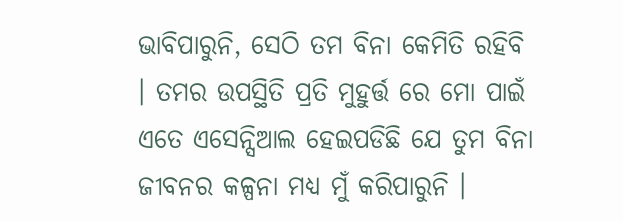ଭାବିପାରୁନି, ସେଠି ତମ ବିନା କେମିତି ରହିବି । ତମର ଉପସ୍ଥିତି ପ୍ରତି ମୁହୁର୍ତ୍ତ ରେ ମୋ ପାଇଁ ଏତେ ଏସେନ୍ସିଆଲ ହେଇପଡିଛି ଯେ ତୁମ ବିନା ଜୀବନର କଳ୍ପନା ମଧ୍ୟ ମୁଁ କରିପାରୁନି ।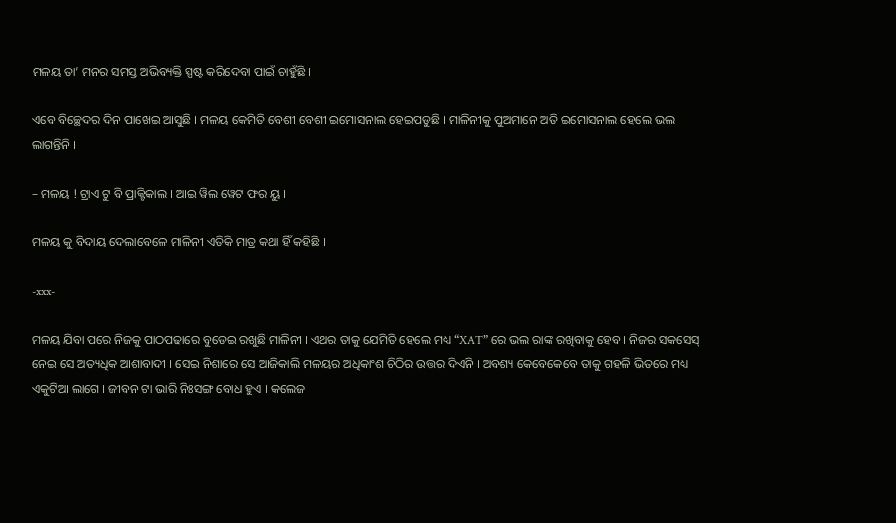ମଳୟ ତା’ ମନର ସମସ୍ତ ଅଭିବ୍ୟକ୍ତି ସ୍ପଷ୍ଟ କରିଦେବା ପାଇଁ ଚାହୁଁଛି ।

ଏବେ ବିଚ୍ଛେଦର ଦିନ ପାଖେଇ ଆସୁଛି । ମଳୟ କେମିତି ବେଶୀ ବେଶୀ ଇମୋସନାଲ ହେଇପଡୁଛି । ମାଳିନୀକୁ ପୁଅମାନେ ଅତି ଇମୋସନାଲ ହେଲେ ଭଲ ଲାଗନ୍ତିନି ।

– ମଳୟ ! ଟ୍ରାଏ ଟୁ ବି ପ୍ରାକ୍ଟିକାଲ । ଆଇ ୱିଲ ୱେଟ ଫର ୟୁ ।

ମଳୟ କୁ ବିଦାୟ ଦେଲାବେଳେ ମାଳିନୀ ଏତିକି ମାତ୍ର କଥା ହିଁ କହିଛି ।

-xxx-

ମଳୟ ଯିବା ପରେ ନିଜକୁ ପାଠପଢାରେ ବୁଡେଇ ରଖୁଛି ମାଳିନୀ । ଏଥର ତାକୁ ଯେମିତି ହେଲେ ମଧ୍ୟ “XAT” ରେ ଭଲ ରାଙ୍କ ରଖିବାକୁ ହେବ । ନିଜର ସକସେସ୍‌ ନେଇ ସେ ଅତ୍ୟଧିକ ଆଶାବାଦୀ । ସେଇ ନିଶାରେ ସେ ଆଜିକାଲି ମଳୟର ଅଧିକାଂଶ ଚିଠିର ଉତ୍ତର ଦିଏନି । ଅବଶ୍ୟ କେବେକେବେ ତାକୁ ଗହଳି ଭିତରେ ମଧ୍ୟ ଏକୁଟିଆ ଲାଗେ । ଜୀବନ ଟା ଭାରି ନିଃସଙ୍ଗ ବୋଧ ହୁଏ । କଲେଜ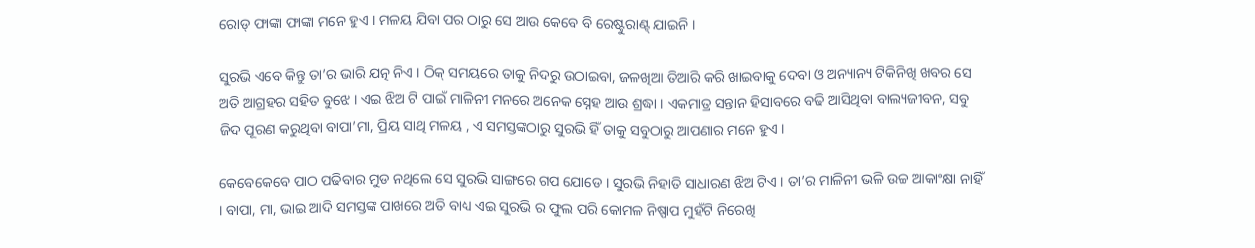ରୋଡ୍‌ ଫାଙ୍କା ଫାଙ୍କା ମନେ ହୁଏ । ମଳୟ ଯିବା ପର ଠାରୁ ସେ ଆଉ କେବେ ବି ରେଷ୍ଟୁରାଣ୍ଟ୍‌ ଯାଇନି ।

ସୁରଭି ଏବେ କିନ୍ତୁ ତା’ର ଭାରି ଯତ୍ନ ନିଏ । ଠିକ୍‌ ସମୟରେ ତାକୁ ନିଦରୁ ଉଠାଇବା, ଜଳଖିଆ ତିଆରି କରି ଖାଇବାକୁ ଦେବା ଓ ଅନ୍ୟାନ୍ୟ ଟିକିନିଖି ଖବର ସେ ଅତି ଆଗ୍ରହର ସହିତ ବୁଝେ । ଏଇ ଝିଅ ଟି ପାଇଁ ମାଳିନୀ ମନରେ ଅନେକ ସ୍ନେହ ଆଉ ଶ୍ରଦ୍ଧା । ଏକମାତ୍ର ସନ୍ତାନ ହିସାବରେ ବଢି ଆସିଥିବା ବାଲ୍ୟଜୀବନ, ସବୁ ଜିଦ ପୂରଣ କରୁଥିବା ବାପା’ମା, ପ୍ରିୟ ସାଥି ମଳୟ , ଏ ସମସ୍ତଙ୍କଠାରୁ ସୁରଭି ହିଁ ତାକୁ ସବୁଠାରୁ ଆପଣାର ମନେ ହୁଏ ।

କେବେକେବେ ପାଠ ପଢିବାର ମୁଡ ନଥିଲେ ସେ ସୁରଭି ସାଙ୍ଗରେ ଗପ ଯୋଡେ । ସୁରଭି ନିହାତି ସାଧାରଣ ଝିଅ ଟିଏ । ତା’ର ମାଳିନୀ ଭଳି ଉଚ୍ଚ ଆକାଂକ୍ଷା ନାହିଁ । ବାପା, ମା, ଭାଇ ଆଦି ସମସ୍ତଙ୍କ ପାଖରେ ଅତି ବାଧ୍ୟ ଏଇ ସୁରଭି ର ଫୁଲ ପରି କୋମଳ ନିଷ୍ପାପ ମୁହଁଟି ନିରେଖି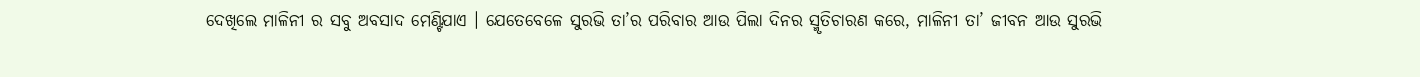ଦେଖିଲେ ମାଳିନୀ ର ସବୁ ଅବସାଦ ମେଣ୍ଟିଯାଏ । ଯେତେବେଳେ ସୁରଭି ତା’ର ପରିବାର ଆଉ ପିଲା ଦିନର ସ୍ମୃତିଚାରଣ କରେ, ମାଳିନୀ ତା’ ଜୀବନ ଆଉ ସୁରଭି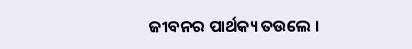ଜୀବନର ପାର୍ଥକ୍ୟ ତଉଲେ ।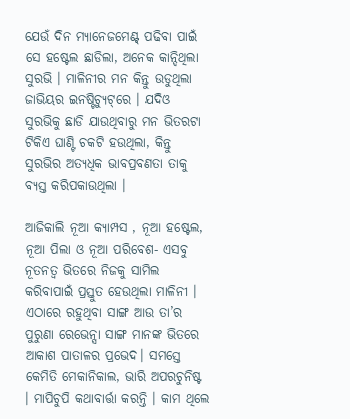ଯେଉଁ ଦିନ ମ୍ୟାନେଜମେଣ୍ଟ୍‌ ପଢିବା ପାଇଁ ସେ ହଷ୍ଟେଲ ଛାଡିଲା, ଅନେକ କାନ୍ଦିଥିଲା ସୁରଭି । ମାଳିନୀର ମନ କିନ୍ତୁ ଉଡୁଥିଲା ଜାଭିୟର ଇନଷ୍ଟିଚ୍ୟୁଟ୍‌ରେ । ଯଦିଓ ସୁରଭିକୁ ଛାଡି ଯାଉଥିବାରୁ ମନ ଭିତରଟା ଟିକିଏ ଘାଣ୍ଟି ଚକଟି ହଉଥିଲା, କିନ୍ତୁ ସୁରଭିର ଅତ୍ୟଧିକ ଭାବପ୍ରବଣତା ତାକୁ ବ୍ୟସ୍ତ କରିପକାଉଥିଲା ।

ଆଜିକାଲି ନୂଆ କ୍ୟାମ୍ପସ , ନୂଆ ହଷ୍ଟେଲ, ନୂଆ ପିଲା ଓ ନୂଆ ପରିବେଶ- ଏସବୁ ନୂତନତ୍ଵ ଭିତରେ ନିଜକୁ ସାମିଲ କରିବାପାଇଁ ପ୍ରସ୍ତୁତ ହେଉଥିଲା ମାଳିନୀ । ଏଠାରେ ରହୁଥିବା ସାଙ୍ଗ ଆଉ ତା’ର ପୁରୁଣା ରେଭେନ୍ସା ସାଙ୍ଗ ମାନଙ୍କ ଭିତରେ ଆକାଶ ପାତାଳର ପ୍ରଭେଦ। ସମସ୍ତେ କେମିତି ମେକାନିକାଲ, ଭାରି ଅପରଚୁନିଷ୍ଟ । ମାପିଚୁପି କଥାବାର୍ତ୍ତା କରନ୍ତି । କାମ ଥିଲେ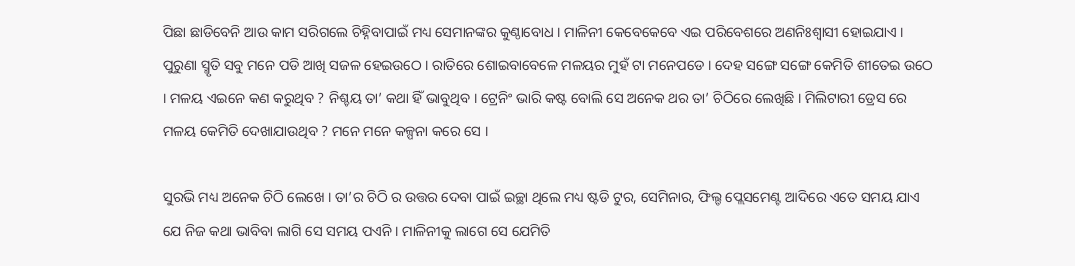ପିଛା ଛାଡିବେନି ଆଉ କାମ ସରିଗଲେ ଚିହ୍ନିବାପାଇଁ ମଧ୍ୟ ସେମାନଙ୍କର କୁଣ୍ଠାବୋଧ । ମାଳିନୀ କେବେକେବେ ଏଇ ପରିବେଶରେ ଅଣନିଃଶ୍ଵାସୀ ହୋଇଯାଏ । ପୁରୁଣା ସ୍ମୃତି ସବୁ ମନେ ପଡି ଆଖି ସଜଳ ହେଇଉଠେ । ରାତିରେ ଶୋଇବାବେଳେ ମଳୟର ମୁହଁ ଟା ମନେପଡେ । ଦେହ ସଙ୍ଗେ ସଙ୍ଗେ କେମିତି ଶୀତେଇ ଉଠେ । ମଳୟ ଏଇନେ କଣ କରୁଥିବ ? ନିଶ୍ଚୟ ତା’ କଥା ହିଁ ଭାବୁଥିବ । ଟ୍ରେନିଂ ଭାରି କଷ୍ଟ ବୋଲି ସେ ଅନେକ ଥର ତା’ ଚିଠିରେ ଲେଖିଛି । ମିଲିଟାରୀ ଡ୍ରେସ ରେ ମଳୟ କେମିତି ଦେଖାଯାଉଥିବ ? ମନେ ମନେ କଳ୍ପନା କରେ ସେ ।

ସୁରଭି ମଧ୍ୟ ଅନେକ ଚିଠି ଲେଖେ । ତା’ର ଚିଠି ର ଉତ୍ତର ଦେବା ପାଇଁ ଇଚ୍ଛା ଥିଲେ ମଧ୍ୟ ଷ୍ଟଡି ଟୁର, ସେମିନାର, ଫିଲ୍ଡ ପ୍ଲେସମେଣ୍ଟ ଆଦିରେ ଏତେ ସମୟ ଯାଏ ଯେ ନିଜ କଥା ଭାବିବା ଲାଗି ସେ ସମୟ ପଏନି । ମାଳିନୀକୁ ଲାଗେ ସେ ଯେମିତି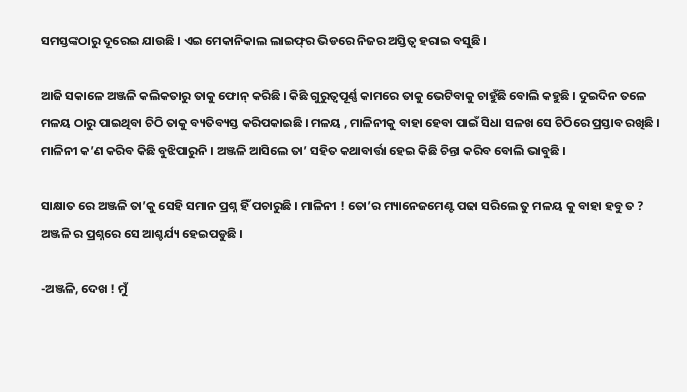ସମସ୍ତଙ୍କଠାରୁ ଦୂରେଇ ଯାଉଛି । ଏଇ ମେକାନିକାଲ ଲାଇଫ୍‌ର ଭିଡରେ ନିଜର ଅସ୍ତିତ୍ଵ ହରାଇ ବସୁଛି ।

ଆଜି ସକାଳେ ଅଞ୍ଜଳି କଲିକତାରୁ ତାକୁ ଫୋନ୍‌ କରିଛି । କିଛି ଗୁରୁତ୍ୱପୂର୍ଣ୍ଣ କାମରେ ତାକୁ ଭେଟିବାକୁ ଚାହୁଁଛି ବୋଲି କହୁଛି । ଦୁଇଦିନ ତଳେ ମଳୟ ଠାରୁ ପାଇଥିବା ଚିଠି ତାକୁ ବ୍ୟତିବ୍ୟସ୍ତ କରିପକାଇଛି । ମଳୟ , ମାଳିନୀକୁ ବାହା ହେବା ପାଇଁ ସିଧା ସଳଖ ସେ ଚିଠିରେ ପ୍ରସ୍ତାବ ରଖିଛି । ମାଳିନୀ କ’ଣ କରିବ କିଛି ବୁଝିପାରୁନି । ଅଞ୍ଜଳି ଆସିଲେ ତା’ ସହିତ କଥାବାର୍ତ୍ତା ହେଇ କିଛି ଚିନ୍ତା କରିବ ବୋଲି ଭାବୁଛି ।

ସାକ୍ଷାତ ରେ ଅଞ୍ଜଳି ତା’କୁ ସେହି ସମାନ ପ୍ରଶ୍ନ ହିଁ ପଚାରୁଛି । ମାଳିନୀ ! ତୋ’ର ମ୍ୟାନେଜମେଣ୍ଟ ପଢା ସରିଲେ ତୁ ମଳୟ କୁ ବାହା ହବୁ ତ ? ଅଞ୍ଜଳି ର ପ୍ରଶ୍ନରେ ସେ ଆଶ୍ଚର୍ଯ୍ୟ ହେଇପଡୁଛି ।

-ଅଞ୍ଜଳି, ଦେଖ ! ମୁଁ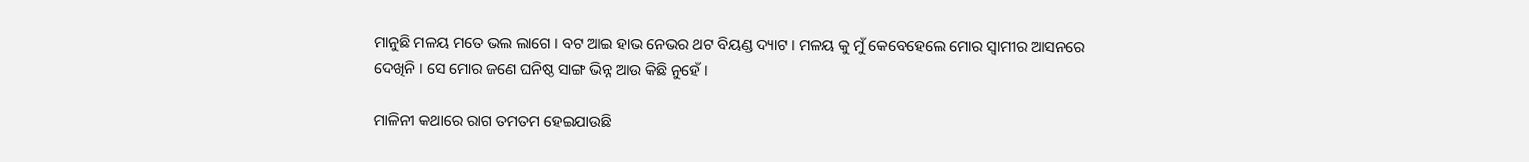ମାନୁଛି ମଳୟ ମତେ ଭଲ ଲାଗେ । ବଟ ଆଇ ହାଭ ନେଭର ଥଟ ବିୟଣ୍ଡ ଦ୍ୟାଟ । ମଳୟ କୁ ମୁଁ କେବେହେଲେ ମୋର ସ୍ଵାମୀର ଆସନରେ ଦେଖିନି । ସେ ମୋର ଜଣେ ଘନିଷ୍ଠ ସାଙ୍ଗ ଭିନ୍ନ ଆଉ କିଛି ନୁହେଁ ।

ମାଳିନୀ କଥାରେ ରାଗ ତମତମ ହେଇଯାଉଛି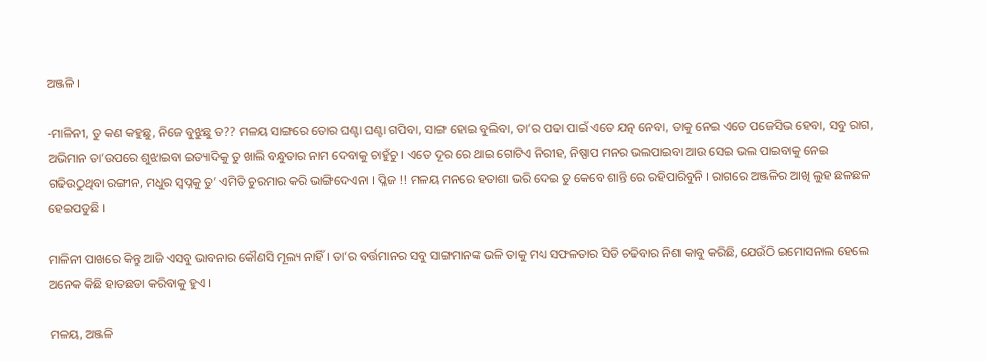ଅଞ୍ଜଳି ।

-ମାଳିନୀ, ତୁ କଣ କହୁଛୁ, ନିଜେ ବୁଝୁଛୁ ତ?? ମଳୟ ସାଙ୍ଗରେ ତୋର ଘଣ୍ଟା ଘଣ୍ଟା ଗପିବା, ସାଙ୍ଗ ହୋଇ ବୁଲିବା, ତା’ର ପଢା ପାଇଁ ଏତେ ଯତ୍ନ ନେବା, ତାକୁ ନେଇ ଏତେ ପଜେସିଭ ହେବା, ସବୁ ରାଗ, ଅଭିମାନ ତା’ଉପରେ ଶୁଝାଇବା ଇତ୍ୟାଦିକୁ ତୁ ଖାଲି ବନ୍ଧୁତାର ନାମ ଦେବାକୁ ଚାହୁଁଚୁ । ଏତେ ଦୂର ରେ ଥାଇ ଗୋଟିଏ ନିରୀହ, ନିଷ୍ପାପ ମନର ଭଲପାଇବା ଆଉ ସେଇ ଭଲ ପାଇବାକୁ ନେଇ ଗଢିଉଠୁଥିବା ରଙ୍ଗୀନ, ମଧୁର ସ୍ଵପ୍ନକୁ ତୁ’ ଏମିତି ଚୁରମାର କରି ଭାଙ୍ଗିଦେଏନା । ପ୍ଳିଜ !! ମଳୟ ମନରେ ହତାଶା ଭରି ଦେଇ ତୁ କେବେ ଶାନ୍ତି ରେ ରହିପାରିବୁନି । ରାଗରେ ଅଞ୍ଜଳିର ଆଖି ଲୁହ ଛଳଛଳ ହେଇପଡୁଛି ।

ମାଳିନୀ ପାଖରେ କିନ୍ତୁ ଆଜି ଏସବୁ ଭାବନାର କୌଣସି ମୂଲ୍ୟ ନାହିଁ । ତା’ର ବର୍ତ୍ତମାନର ସବୁ ସାଙ୍ଗମାନଙ୍କ ଭଳି ତାକୁ ମଧ୍ୟ ସଫଳତାର ସିଡି ଚଢିବାର ନିଶା କାବୁ କରିଛି, ଯେଉଁଠି ଇମୋସନାଲ ହେଲେ ଅନେକ କିଛି ହାତଛଡା କରିବାକୁ ହୁଏ ।

ମଳୟ, ଅଞ୍ଜଳି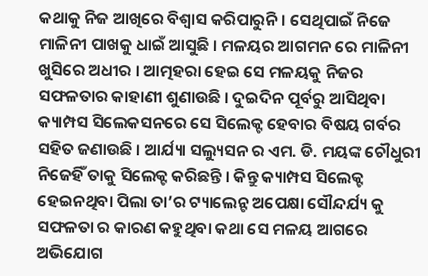କଥାକୁ ନିଜ ଆଖିରେ ବିଶ୍ଵାସ କରିପାରୁନି । ସେଥିପାଇଁ ନିଜେ ମାଳିନୀ ପାଖକୁ ଧାଇଁ ଆସୁଛି । ମଳୟର ଆଗମନ ରେ ମାଳିନୀ ଖୁସିରେ ଅଧୀର । ଆତ୍ମହରା ହେଇ ସେ ମଳୟକୁ ନିଜର ସଫଳତାର କାହାଣୀ ଶୁଣାଉଛି । ଦୁଇଦିନ ପୂର୍ବରୁ ଆସିଥିବା କ୍ୟାମ୍ପସ ସିଲେକସନରେ ସେ ସିଲେକ୍ଟ ହେବାର ବିଷୟ ଗର୍ବର ସହିତ ଜଣାଉଛି । ଆର୍ଯ୍ୟା ସଲ୍ୟୁସନ ର ଏମ. ଡି. ମୟଙ୍କ ଚୌଧୁରୀ ନିଜେହିଁ ତାକୁ ସିଲେକ୍ଟ କରିଛନ୍ତି । କିନ୍ତୁ କ୍ୟାମ୍ପସ ସିଲେକ୍ଟ ହେଇନଥିବା ପିଲା ତା’ର ଟ୍ୟାଲେନ୍ଟ ଅପେକ୍ଷା ସୌନ୍ଦର୍ଯ୍ୟ କୁ ସଫଳତା ର କାରଣ କହୁଥିବା କଥା ସେ ମଳୟ ଆଗରେ ଅଭିଯୋଗ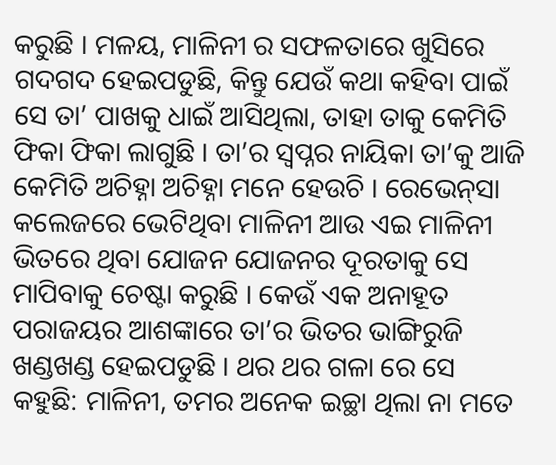କରୁଛି । ମଳୟ, ମାଳିନୀ ର ସଫଳତାରେ ଖୁସିରେ ଗଦଗଦ ହେଇପଡୁଛି, କିନ୍ତୁ ଯେଉଁ କଥା କହିବା ପାଇଁ ସେ ତା’ ପାଖକୁ ଧାଇଁ ଆସିଥିଲା, ତାହା ତାକୁ କେମିତି ଫିକା ଫିକା ଲାଗୁଛି । ତା’ର ସ୍ଵପ୍ନର ନାୟିକା ତା’କୁ ଆଜି କେମିତି ଅଚିହ୍ନା ଅଚିହ୍ନା ମନେ ହେଉଚି । ରେଭେନ୍‌ସା କଲେଜରେ ଭେଟିଥିବା ମାଳିନୀ ଆଉ ଏଇ ମାଳିନୀ ଭିତରେ ଥିବା ଯୋଜନ ଯୋଜନର ଦୂରତାକୁ ସେ ମାପିବାକୁ ଚେଷ୍ଟା କରୁଛି । କେଉଁ ଏକ ଅନାହୂତ ପରାଜୟର ଆଶଙ୍କାରେ ତା’ର ଭିତର ଭାଙ୍ଗିରୁଜି ଖଣ୍ଡଖଣ୍ଡ ହେଇପଡୁଛି । ଥର ଥର ଗଳା ରେ ସେ କହୁଛି: ମାଳିନୀ, ତମର ଅନେକ ଇଚ୍ଛା ଥିଲା ନା ମତେ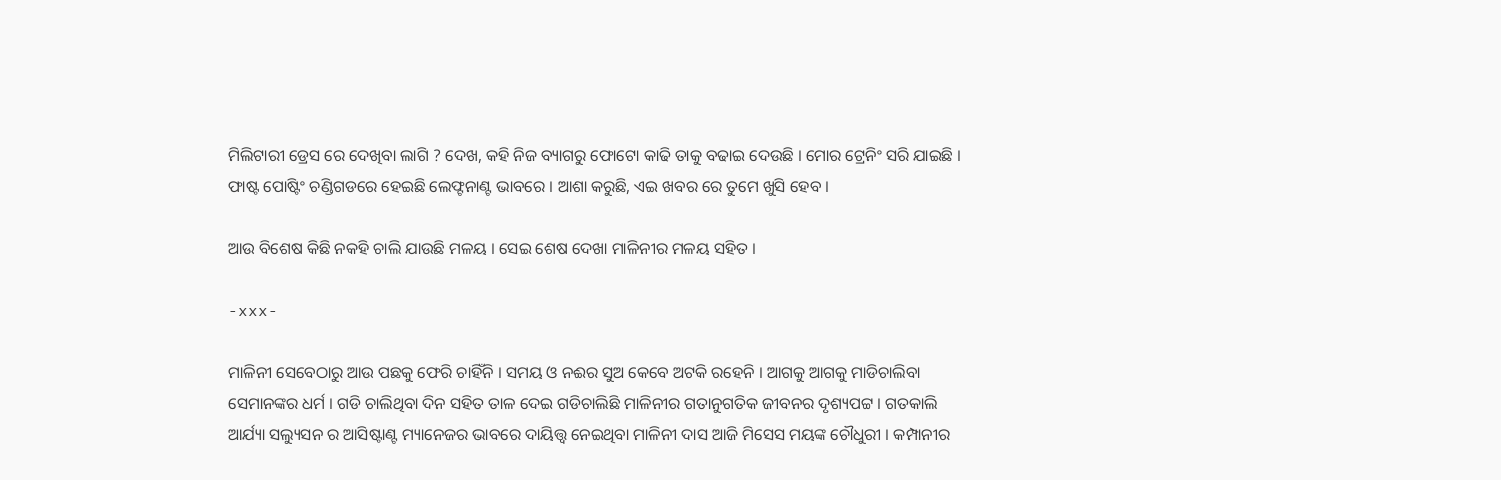ମିଲିଟାରୀ ଡ୍ରେସ ରେ ଦେଖିବା ଲାଗି ? ଦେଖ, କହି ନିଜ ବ୍ୟାଗରୁ ଫୋଟୋ କାଢି ତାକୁ ବଢାଇ ଦେଉଛି । ମୋର ଟ୍ରେନିଂ ସରି ଯାଇଛି । ଫାଷ୍ଟ ପୋଷ୍ଟିଂ ଚଣ୍ଡିଗଡରେ ହେଇଛି ଲେଫ୍ଟନାଣ୍ଟ ଭାବରେ । ଆଶା କରୁଛି, ଏଇ ଖବର ରେ ତୁମେ ଖୁସି ହେବ ।

ଆଉ ବିଶେଷ କିଛି ନକହି ଚାଲି ଯାଉଛି ମଳୟ । ସେଇ ଶେଷ ଦେଖା ମାଳିନୀର ମଳୟ ସହିତ ।

-xxx-

ମାଳିନୀ ସେବେଠାରୁ ଆଉ ପଛକୁ ଫେରି ଚାହିଁନି । ସମୟ ଓ ନଈର ସୁଅ କେବେ ଅଟକି ରହେନି । ଆଗକୁ ଆଗକୁ ମାଡିଚାଲିବା ସେମାନଙ୍କର ଧର୍ମ । ଗଡି ଚାଲିଥିବା ଦିନ ସହିତ ତାଳ ଦେଇ ଗଡିଚାଲିଛି ମାଳିନୀର ଗତାନୁଗତିକ ଜୀବନର ଦୃଶ୍ୟପଟ୍ଟ । ଗତକାଲି ଆର୍ଯ୍ୟା ସଲ୍ୟୁସନ ର ଆସିଷ୍ଟାଣ୍ଟ ମ୍ୟାନେଜର ଭାବରେ ଦାୟିତ୍ତ୍ଵ ନେଇଥିବା ମାଳିନୀ ଦାସ ଆଜି ମିସେସ ମୟଙ୍କ ଚୌଧୁରୀ । କମ୍ପାନୀର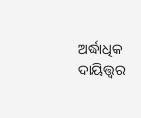ଅର୍ଦ୍ଧାଧିକ ଦାୟିତ୍ତ୍ଵର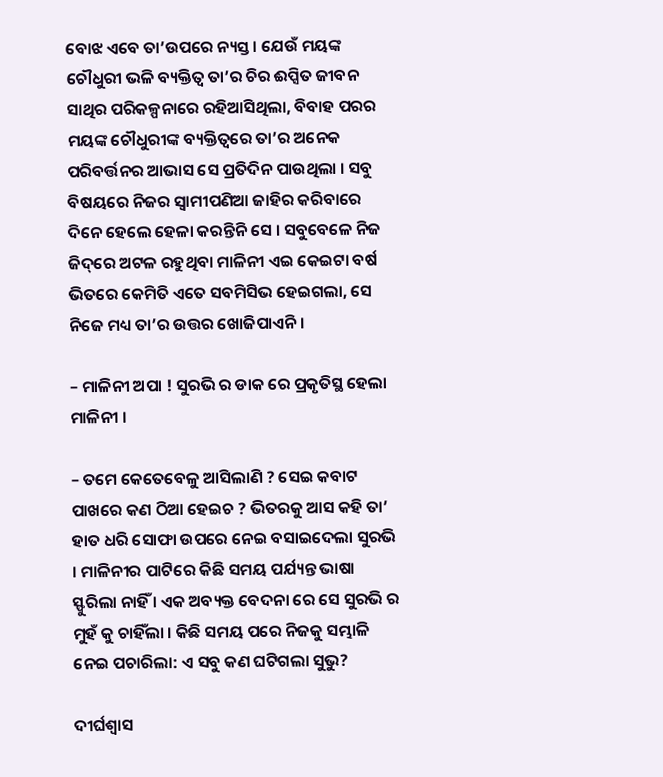ବୋଝ ଏବେ ତା’ଉପରେ ନ୍ୟସ୍ତ । ଯେଉଁ ମୟଙ୍କ ଚୌଧୁରୀ ଭଳି ବ୍ୟକ୍ତିତ୍ଵ ତା’ର ଚିର ଈପ୍ସିତ ଜୀବନ ସାଥିର ପରିକଳ୍ପନାରେ ରହିଆସିଥିଲା, ବିବାହ ପରର ମୟଙ୍କ ଚୌଧୁରୀଙ୍କ ବ୍ୟକ୍ତିତ୍ଵରେ ତା’ର ଅନେକ ପରିବର୍ତ୍ତନର ଆଭାସ ସେ ପ୍ରତିଦିନ ପାଉଥିଲା । ସବୁ ବିଷୟରେ ନିଜର ସ୍ଵାମୀପଣିଆ ଜାହିର କରିବାରେ ଦିନେ ହେଲେ ହେଳା କରନ୍ତିନି ସେ । ସବୁବେଳେ ନିଜ ଜିଦ୍‌ରେ ଅଟଳ ରହୁଥିବା ମାଳିନୀ ଏଇ କେଇଟା ବର୍ଷ ଭିତରେ କେମିତି ଏତେ ସବମିସିଭ ହେଇଗଲା, ସେ ନିଜେ ମଧ୍ୟ ତା’ର ଉତ୍ତର ଖୋଜିପାଏନି ।

– ମାଳିନୀ ଅପା ! ସୁରଭି ର ଡାକ ରେ ପ୍ରକୃତିସ୍ଥ ହେଲା ମାଳିନୀ ।

– ତମେ କେତେବେଳୁ ଆସିଲାଣି ? ସେଇ କବାଟ ପାଖରେ କଣ ଠିଆ ହେଇଚ ? ଭିତରକୁ ଆସ କହି ତା’ ହାତ ଧରି ସୋଫା ଉପରେ ନେଇ ବସାଇଦେଲା ସୁରଭି । ମାଳିନୀର ପାଟିରେ କିଛି ସମୟ ପର୍ଯ୍ୟନ୍ତ ଭାଷା ସ୍ଫୁରିଲା ନାହିଁ । ଏକ ଅବ୍ୟକ୍ତ ବେଦନା ରେ ସେ ସୁରଭି ର ମୁହଁ କୁ ଚାହିଁଲା । କିଛି ସମୟ ପରେ ନିଜକୁ ସମ୍ଭାଳି ନେଇ ପଚାରିଲା: ଏ ସବୁ କଣ ଘଟିଗଲା ସୁଭୁ?

ଦୀର୍ଘଶ୍ଵାସ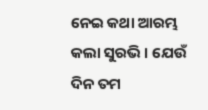ନେଇ କଥା ଆରମ୍ଭ କଲା ସୁରଭି । ଯେଉଁ ଦିନ ତମ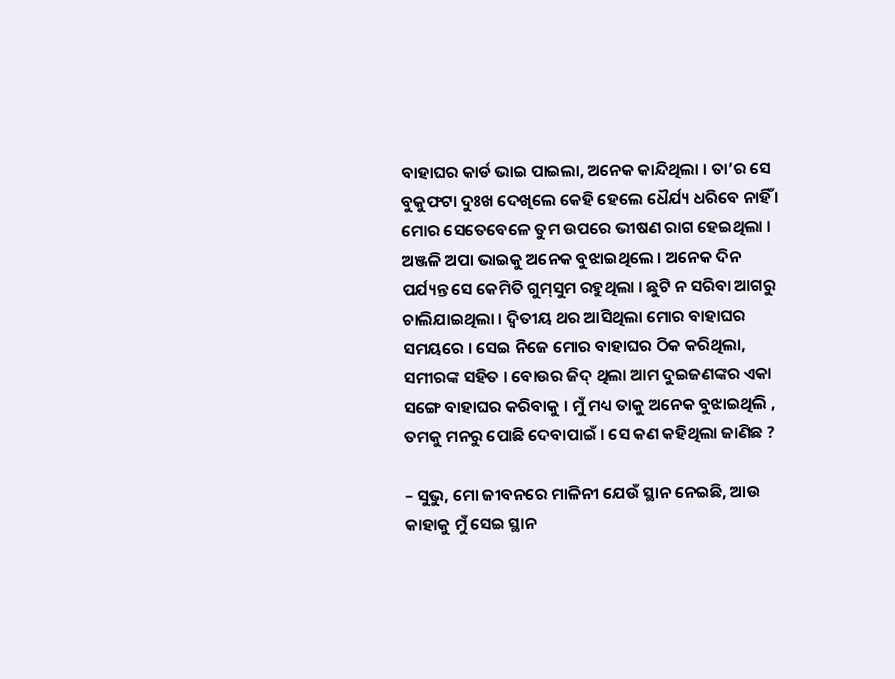ବାହାଘର କାର୍ଡ ଭାଇ ପାଇଲା, ଅନେକ କାନ୍ଦିଥିଲା । ତା’ର ସେ ବୁକୁଫଟା ଦୁଃଖ ଦେଖିଲେ କେହି ହେଲେ ଧୈର୍ଯ୍ୟ ଧରିବେ ନାହିଁ । ମୋର ସେତେବେଳେ ତୁମ ଉପରେ ଭୀଷଣ ରାଗ ହେଇଥିଲା । ଅଞ୍ଜଳି ଅପା ଭାଇକୁ ଅନେକ ବୁଝାଇଥିଲେ । ଅନେକ ଦିନ ପର୍ଯ୍ୟନ୍ତ ସେ କେମିତି ଗୁମ୍‌ସୁମ ରହୁଥିଲା । ଛୁଟି ନ ସରିବା ଆଗରୁ ଚାଲିଯାଇଥିଲା । ଦ୍ଵିତୀୟ ଥର ଆସିଥିଲା ମୋର ବାହାଘର ସମୟରେ । ସେଇ ନିଜେ ମୋର ବାହାଘର ଠିକ କରିଥିଲା, ସମୀରଙ୍କ ସହିତ । ବୋଉର ଜିଦ୍‌ ଥିଲା ଆମ ଦୁଇଜଣଙ୍କର ଏକା ସଙ୍ଗେ ବାହାଘର କରିବାକୁ । ମୁଁ ମଧ୍ୟ ତାକୁ ଅନେକ ବୁଝାଇଥିଲି , ତମକୁ ମନରୁ ପୋଛି ଦେବାପାଇଁ । ସେ କଣ କହିଥିଲା ଜାଣିଛ ?

– ସୁଭୁ, ମୋ ଜୀବନରେ ମାଳିନୀ ଯେଉଁ ସ୍ଥାନ ନେଇଛି, ଆଉ କାହାକୁ ମୁଁ ସେଇ ସ୍ଥାନ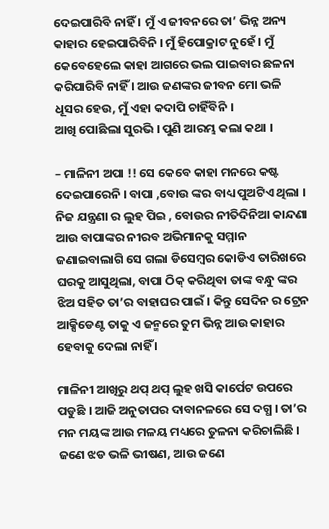ଦେଇପାରିବି ନାହିଁ । ମୁଁ ଏ ଜୀବନରେ ତା’ ଭିନ୍ନ ଅନ୍ୟ କାହାର ହେଇପାରିବିନି । ମୁଁ ହିପୋକ୍ରାଟ ନୁହେଁ । ମୁଁ କେବେହେଲେ କାହା ଆଗରେ ଭଲ ପାଇବାର ଛଳନା କରିପାରିବି ନାହିଁ । ଆଉ ଜଣଙ୍କର ଜୀବନ ମୋ ଭଳି ଧୂସର ହେଉ, ମୁଁ ଏହା କଦାପି ଚାହିଁବିନି ।
ଆଖି ପୋଛିଲା ସୁରଭି । ପୁଣି ଆରମ୍ଭ କଲା କଥା ।

– ମାଳିନୀ ଅପା !! ସେ କେବେ କାହା ମନରେ କଷ୍ଟ ଦେଇପାରେନି । ବାପା ,ବୋଉ ଙ୍କର ବାଧ୍ୟ ପୁଅଟିଏ ଥିଲା । ନିଜ ଯନ୍ତ୍ରଣା ର ଲୁହ ପିଇ , ବୋଉର ନୀତିଦିନିଆ କାନ୍ଦଣା ଆଉ ବାପାଙ୍କର ନୀରବ ଅଭିମାନକୁ ସମ୍ମାନ ଜଣାଇବାଲାଗି ସେ ଗଲା ଡିସେମ୍ବର କୋଡିଏ ତାରିଖରେ ଘରକୁ ଆସୁଥିଲା, ବାପା ଠିକ୍‌ କରିଥିବା ତାଙ୍କ ବନ୍ଧୁ ଙ୍କର ଝିଅ ସହିତ ତା’ର ବାହାଘର ପାଇଁ । କିନ୍ତୁ ସେଦିନ ର ଟ୍ରେନ ଆକ୍ସିଡେଣ୍ଟ ତାକୁ ଏ ଜନ୍ମରେ ତୁମ ଭିନ୍ନ ଆଉ କାହାର ହେବାକୁ ଦେଲା ନାହିଁ ।

ମାଳିନୀ ଆଖିରୁ ଥପ୍‌ ଥପ୍‌ ଲୁହ ଖସି କାର୍ପେଟ ଉପରେ ପଡୁଛି । ଆଜି ଅନୁତାପର ଦାବାନଳରେ ସେ ଦଗ୍ଧ । ତା’ର ମନ ମୟଙ୍କ ଆଉ ମଳୟ ମଧ୍ୟରେ ତୁଳନା କରିଚାଲିଛି । ଜଣେ ଝଡ ଭଳି ଭୀଷଣ, ଆଉ ଜଣେ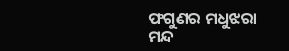ଫଗୁଣର ମଧୁଝରା ମନ୍ଦ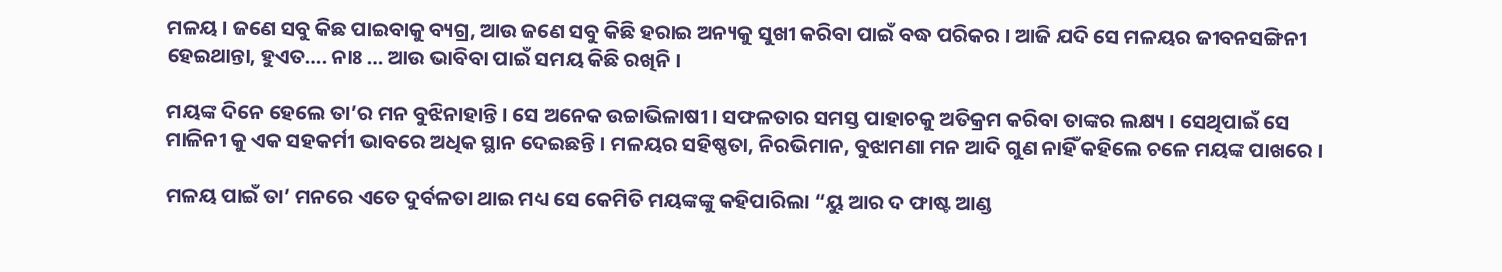ମଳୟ । ଜଣେ ସବୁ କିଛ ପାଇବାକୁ ବ୍ୟଗ୍ର, ଆଉ ଜଣେ ସବୁ କିଛି ହରାଇ ଅନ୍ୟକୁ ସୁଖୀ କରିବା ପାଇଁ ବଦ୍ଧ ପରିକର । ଆଜି ଯଦି ସେ ମଳୟର ଜୀବନସଙ୍ଗିନୀ ହେଇଥାନ୍ତା, ହୁଏତ…. ନାଃ … ଆଉ ଭାବିବା ପାଇଁ ସମୟ କିଛି ରଖିନି ।

ମୟଙ୍କ ଦିନେ ହେଲେ ତା’ର ମନ ବୁଝିନାହାନ୍ତି । ସେ ଅନେକ ଉଚ୍ଚାଭିଳାଷୀ । ସଫଳତାର ସମସ୍ତ ପାହାଚକୁ ଅତିକ୍ରମ କରିବା ତାଙ୍କର ଲକ୍ଷ୍ୟ । ସେଥିପାଇଁ ସେ ମାଳିନୀ କୁ ଏକ ସହକର୍ମୀ ଭାବରେ ଅଧିକ ସ୍ଥାନ ଦେଇଛନ୍ତି । ମଳୟର ସହିଷ୍ଣତା, ନିରଭିମାନ, ବୁଝାମଣା ମନ ଆଦି ଗୁଣ ନାହିଁ କହିଲେ ଚଳେ ମୟଙ୍କ ପାଖରେ ।

ମଳୟ ପାଇଁ ତା’ ମନରେ ଏତେ ଦୁର୍ବଳତା ଥାଇ ମଧ୍ୟ ସେ କେମିତି ମୟଙ୍କଙ୍କୁ କହିପାରିଲା “ୟୁ ଆର ଦ ଫାଷ୍ଟ ଆଣ୍ଡ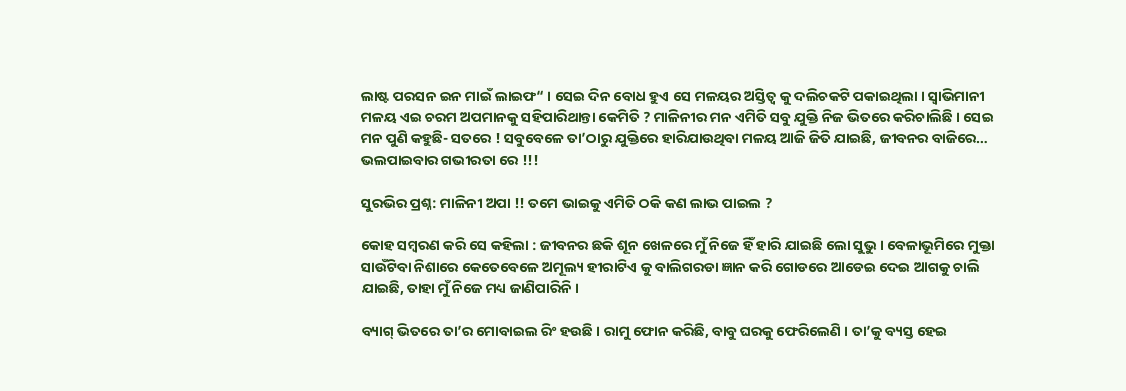ଲାଷ୍ଟ ପରସନ ଇନ ମାଇଁ ଲାଇଫ“ । ସେଇ ଦିନ ବୋଧ ହୁଏ ସେ ମଳୟର ଅସ୍ତିତ୍ଵ କୁ ଦଲିଚକଟି ପକାଇଥିଲା । ସ୍ୱାଭିମାନୀ ମଳୟ ଏଇ ଚରମ ଅପମାନକୁ ସହିପାରିଥାନ୍ତା କେମିତି ? ମାଳିନୀର ମନ ଏମିତି ସବୁ ଯୁକ୍ତି ନିଜ ଭିତରେ କରିଚାଲିଛି । ସେଇ ମନ ପୁଣି କହୁଛି- ସତରେ ! ସବୁବେଳେ ତା’ଠାରୁ ଯୁକ୍ତିରେ ହାରିଯାଉଥିବା ମଳୟ ଆଜି ଜିତି ଯାଇଛି, ଜୀବନର ବାଜିରେ… ଭଲପାଇବାର ଗଭୀରତା ରେ !!!

ସୁରଭିର ପ୍ରଶ୍ନ: ମାଳିନୀ ଅପା !! ତମେ ଭାଇକୁ ଏମିତି ଠକି କଣ ଲାଭ ପାଇଲ ?

କୋହ ସମ୍ବରଣ କରି ସେ କହିଲା : ଜୀବନର ଛକି ଶୂନ ଖେଳରେ ମୁଁ ନିଜେ ହିଁ ହାରି ଯାଇଛି ଲୋ ସୁଭୁ । ବେଳାଭୂମିରେ ମୁକ୍ତା ସାଉଁଟିବା ନିଶାରେ କେତେବେଳେ ଅମୂଲ୍ୟ ହୀରାଟିଏ କୁ ବାଲିଗରଡା ଜ୍ଞାନ କରି ଗୋଡରେ ଆଡେଇ ଦେଇ ଆଗକୁ ଚାଲି ଯାଇଛି, ତାହା ମୁଁ ନିଜେ ମଧ୍ୟ ଜାଣିପାରିନି ।

ବ୍ୟାଗ୍‌ ଭିତରେ ତା’ର ମୋବାଇଲ ରିଂ ହଉଛି । ରାମୁ ଫୋନ କରିଛି, ବାବୁ ଘରକୁ ଫେରିଲେଣି । ତା’କୁ ବ୍ୟସ୍ତ ହେଇ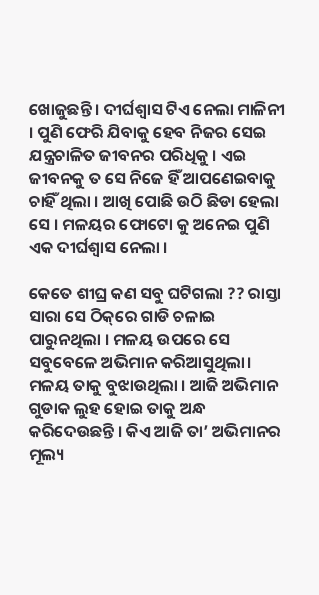ଖୋଜୁଛନ୍ତି । ଦୀର୍ଘଶ୍ଵାସ ଟିଏ ନେଲା ମାଳିନୀ । ପୁଣି ଫେରି ଯିବାକୁ ହେବ ନିଜର ସେଇ ଯନ୍ତ୍ରଚାଳିତ ଜୀବନର ପରିଧିକୁ । ଏଇ ଜୀବନକୁ ତ ସେ ନିଜେ ହିଁ ଆପଣେଇବାକୁ ଚାହିଁ ଥିଲା । ଆଖି ପୋଛି ଉଠି ଛିଡା ହେଲା ସେ । ମଳୟର ଫୋଟୋ କୁ ଅନେଇ ପୁଣି ଏକ ଦୀର୍ଘଶ୍ଵାସ ନେଲା ।

କେତେ ଶୀଘ୍ର କଣ ସବୁ ଘଟିଗଲା ?? ରାସ୍ତା ସାରା ସେ ଠିକ୍‌ରେ ଗାଡି ଚଳାଇ ପାରୁନଥିଲା । ମଳୟ ଉପରେ ସେ ସବୁବେଳେ ଅଭିମାନ କରିଆସୁଥିଲା। ମଳୟ ତାକୁ ବୁଝାଉଥିଲା । ଆଜି ଅଭିମାନ ଗୁଡାକ ଲୁହ ହୋଇ ତାକୁ ଅନ୍ଧ କରିଦେଉଛନ୍ତି । କିଏ ଆଜି ତା’ ଅଭିମାନର ମୂଲ୍ୟ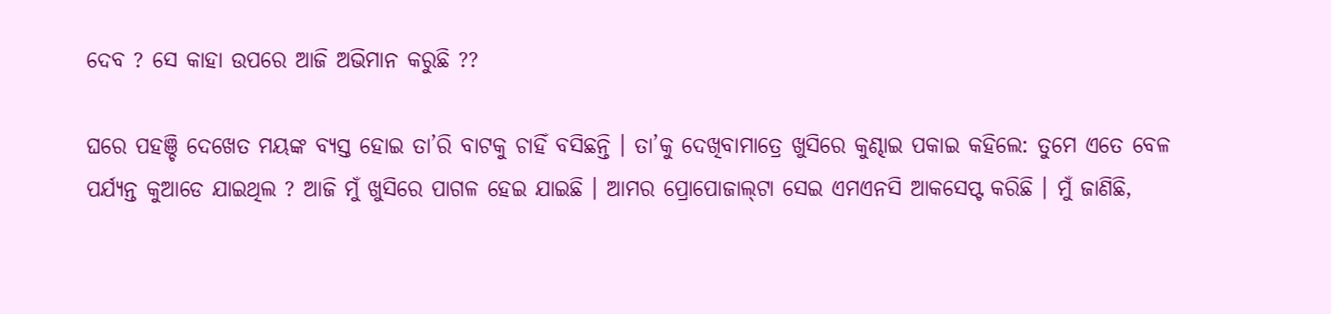ଦେବ ? ସେ କାହା ଉପରେ ଆଜି ଅଭିମାନ କରୁଛି ??

ଘରେ ପହଞ୍ଚି ଦେଖେତ ମୟଙ୍କ ବ୍ୟସ୍ତ ହୋଇ ତା’ରି ବାଟକୁ ଚାହିଁ ବସିଛନ୍ତି । ତା’କୁ ଦେଖିବାମାତ୍ରେ ଖୁସିରେ କୁଣ୍ଢାଇ ପକାଇ କହିଲେ: ତୁମେ ଏତେ ବେଳ ପର୍ଯ୍ୟନ୍ତ କୁଆଡେ ଯାଇଥିଲ ? ଆଜି ମୁଁ ଖୁସିରେ ପାଗଳ ହେଇ ଯାଇଛି । ଆମର ପ୍ରୋପୋଜାଲ୍‌ଟା ସେଇ ଏମଏନସି ଆକସେପ୍ଟ କରିଛି । ମୁଁ ଜାଣିଛି,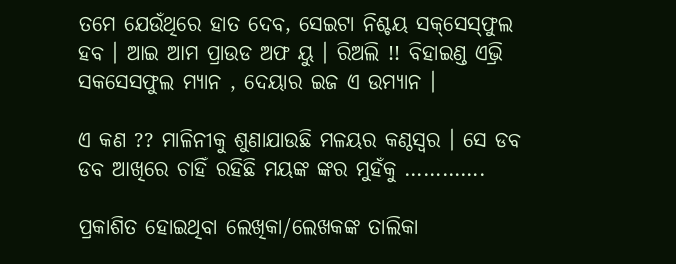ତମେ ଯେଉଁଥିରେ ହାତ ଦେବ, ସେଇଟା ନିଶ୍ଚୟ ସକ୍‌ସେସ୍‌ଫୁଲ ହବ । ଆଇ ଆମ ପ୍ରାଉଡ ଅଫ ୟୁ । ରିଅଲି !! ବିହାଇଣ୍ଡ ଏଭ୍ରି ସକସେସଫୁଲ ମ୍ୟାନ , ଦେୟାର ଇଜ ଏ ଉମ୍ୟାନ ।

ଏ କଣ ?? ମାଳିନୀକୁ ଶୁଣାଯାଉଛି ମଳୟର କଣ୍ଠସ୍ଵର । ସେ ଡବ ଡବ ଆଖିରେ ଚାହିଁ ରହିଛି ମୟଙ୍କ ଙ୍କର ମୁହଁକୁ ………….

ପ୍ରକାଶିତ ହୋଇଥିବା ଲେଖିକା/ଲେଖକଙ୍କ ତାଲିକା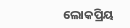ଲୋକପ୍ରିୟ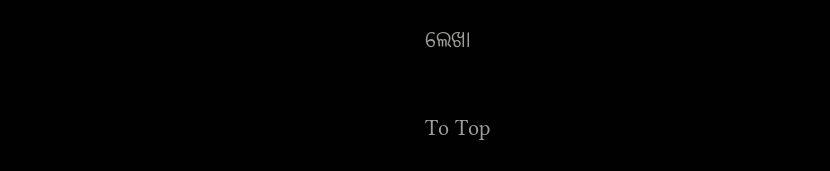ଲେଖା

To Top